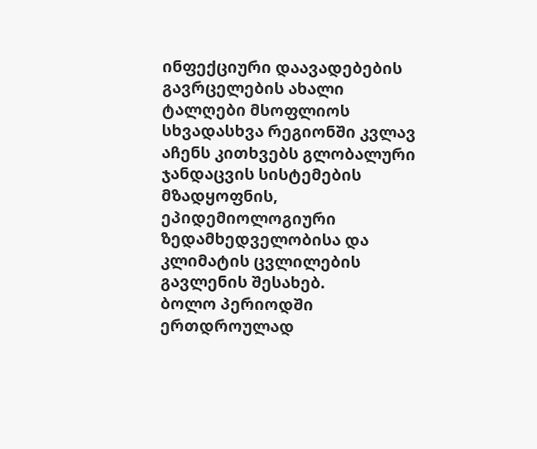ინფექციური დაავადებების გავრცელების ახალი ტალღები მსოფლიოს სხვადასხვა რეგიონში კვლავ აჩენს კითხვებს გლობალური ჯანდაცვის სისტემების მზადყოფნის, ეპიდემიოლოგიური ზედამხედველობისა და კლიმატის ცვლილების გავლენის შესახებ.
ბოლო პერიოდში ერთდროულად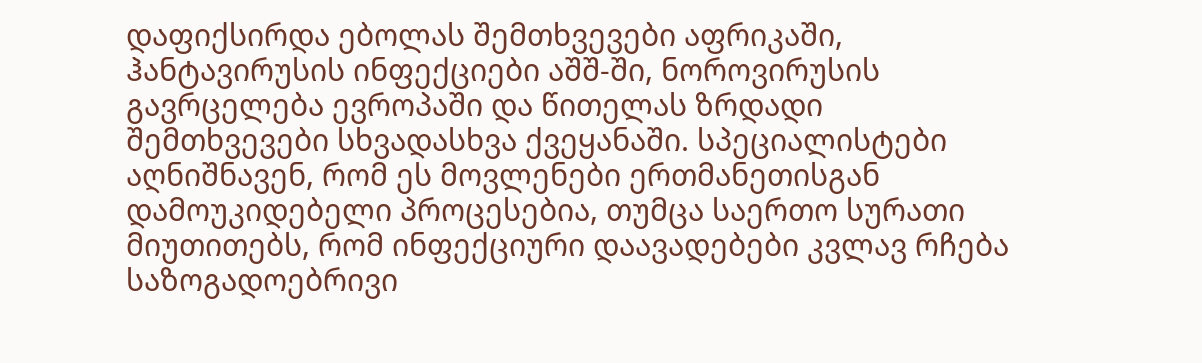დაფიქსირდა ებოლას შემთხვევები აფრიკაში, ჰანტავირუსის ინფექციები აშშ-ში, ნოროვირუსის გავრცელება ევროპაში და წითელას ზრდადი შემთხვევები სხვადასხვა ქვეყანაში. სპეციალისტები აღნიშნავენ, რომ ეს მოვლენები ერთმანეთისგან დამოუკიდებელი პროცესებია, თუმცა საერთო სურათი მიუთითებს, რომ ინფექციური დაავადებები კვლავ რჩება საზოგადოებრივი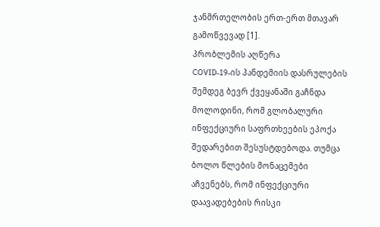ჯანმრთელობის ერთ-ერთ მთავარ გამოწვევად [1].
პრობლემის აღწერა
COVID-19-ის პანდემიის დასრულების შემდეგ ბევრ ქვეყანაში გაჩნდა მოლოდინი, რომ გლობალური ინფექციური საფრთხეების ეპოქა შედარებით შესუსტდებოდა. თუმცა ბოლო წლების მონაცემები აჩვენებს, რომ ინფექციური დაავადებების რისკი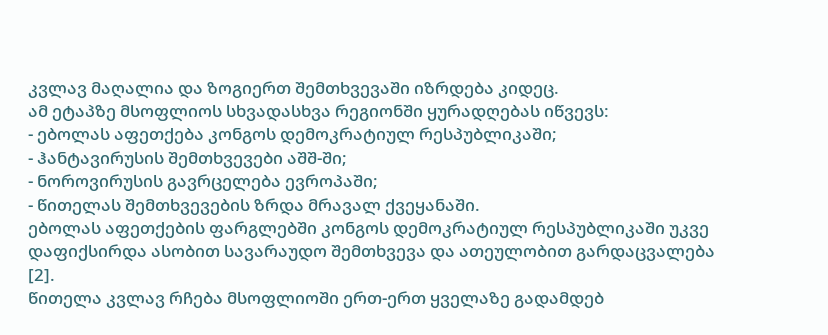კვლავ მაღალია და ზოგიერთ შემთხვევაში იზრდება კიდეც.
ამ ეტაპზე მსოფლიოს სხვადასხვა რეგიონში ყურადღებას იწვევს:
- ებოლას აფეთქება კონგოს დემოკრატიულ რესპუბლიკაში;
- ჰანტავირუსის შემთხვევები აშშ-ში;
- ნოროვირუსის გავრცელება ევროპაში;
- წითელას შემთხვევების ზრდა მრავალ ქვეყანაში.
ებოლას აფეთქების ფარგლებში კონგოს დემოკრატიულ რესპუბლიკაში უკვე დაფიქსირდა ასობით სავარაუდო შემთხვევა და ათეულობით გარდაცვალება [2].
წითელა კვლავ რჩება მსოფლიოში ერთ-ერთ ყველაზე გადამდებ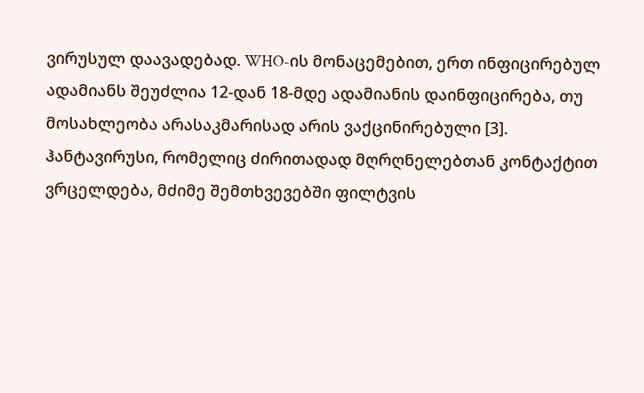ვირუსულ დაავადებად. WHO-ის მონაცემებით, ერთ ინფიცირებულ ადამიანს შეუძლია 12-დან 18-მდე ადამიანის დაინფიცირება, თუ მოსახლეობა არასაკმარისად არის ვაქცინირებული [3].
ჰანტავირუსი, რომელიც ძირითადად მღრღნელებთან კონტაქტით ვრცელდება, მძიმე შემთხვევებში ფილტვის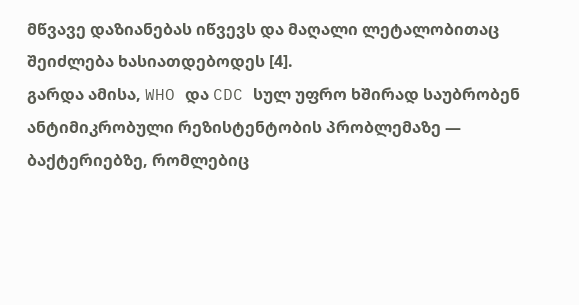მწვავე დაზიანებას იწვევს და მაღალი ლეტალობითაც შეიძლება ხასიათდებოდეს [4].
გარდა ამისა, WHO და CDC სულ უფრო ხშირად საუბრობენ ანტიმიკრობული რეზისტენტობის პრობლემაზე — ბაქტერიებზე, რომლებიც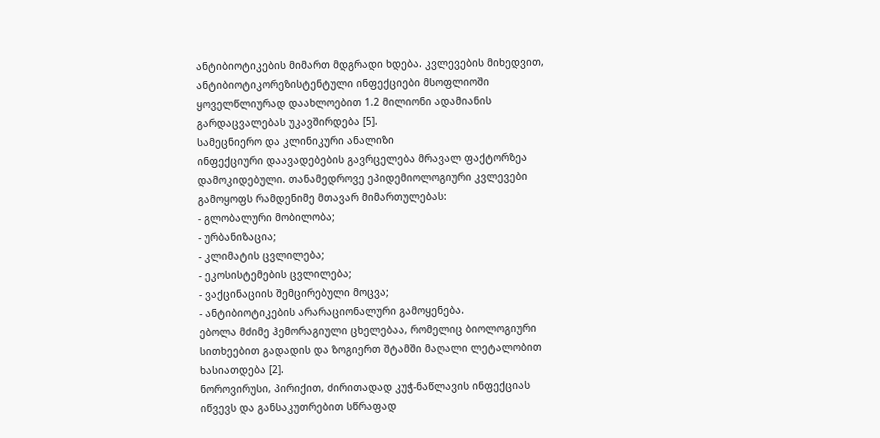ანტიბიოტიკების მიმართ მდგრადი ხდება. კვლევების მიხედვით, ანტიბიოტიკორეზისტენტული ინფექციები მსოფლიოში ყოველწლიურად დაახლოებით 1.2 მილიონი ადამიანის გარდაცვალებას უკავშირდება [5].
სამეცნიერო და კლინიკური ანალიზი
ინფექციური დაავადებების გავრცელება მრავალ ფაქტორზეა დამოკიდებული. თანამედროვე ეპიდემიოლოგიური კვლევები გამოყოფს რამდენიმე მთავარ მიმართულებას:
- გლობალური მობილობა;
- ურბანიზაცია;
- კლიმატის ცვლილება;
- ეკოსისტემების ცვლილება;
- ვაქცინაციის შემცირებული მოცვა;
- ანტიბიოტიკების არარაციონალური გამოყენება.
ებოლა მძიმე ჰემორაგიული ცხელებაა, რომელიც ბიოლოგიური სითხეებით გადადის და ზოგიერთ შტამში მაღალი ლეტალობით ხასიათდება [2].
ნოროვირუსი, პირიქით, ძირითადად კუჭ-ნაწლავის ინფექციას იწვევს და განსაკუთრებით სწრაფად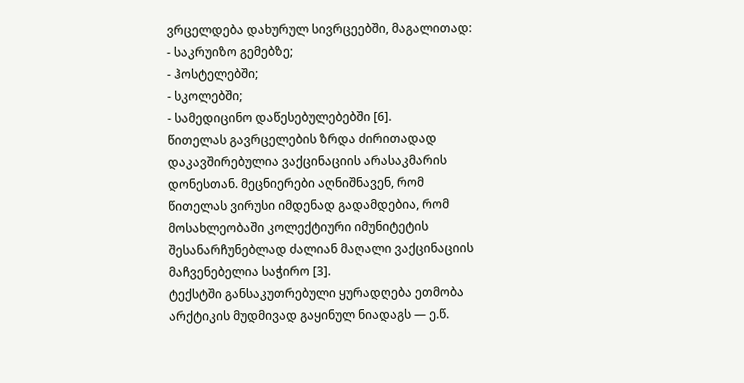ვრცელდება დახურულ სივრცეებში, მაგალითად:
- საკრუიზო გემებზე;
- ჰოსტელებში;
- სკოლებში;
- სამედიცინო დაწესებულებებში [6].
წითელას გავრცელების ზრდა ძირითადად დაკავშირებულია ვაქცინაციის არასაკმარის დონესთან. მეცნიერები აღნიშნავენ, რომ წითელას ვირუსი იმდენად გადამდებია, რომ მოსახლეობაში კოლექტიური იმუნიტეტის შესანარჩუნებლად ძალიან მაღალი ვაქცინაციის მაჩვენებელია საჭირო [3].
ტექსტში განსაკუთრებული ყურადღება ეთმობა არქტიკის მუდმივად გაყინულ ნიადაგს — ე.წ.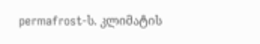permafrost-ს. კლიმატის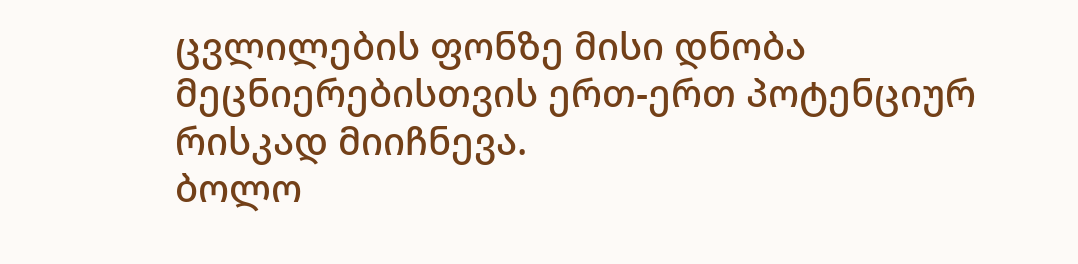ცვლილების ფონზე მისი დნობა მეცნიერებისთვის ერთ-ერთ პოტენციურ რისკად მიიჩნევა.
ბოლო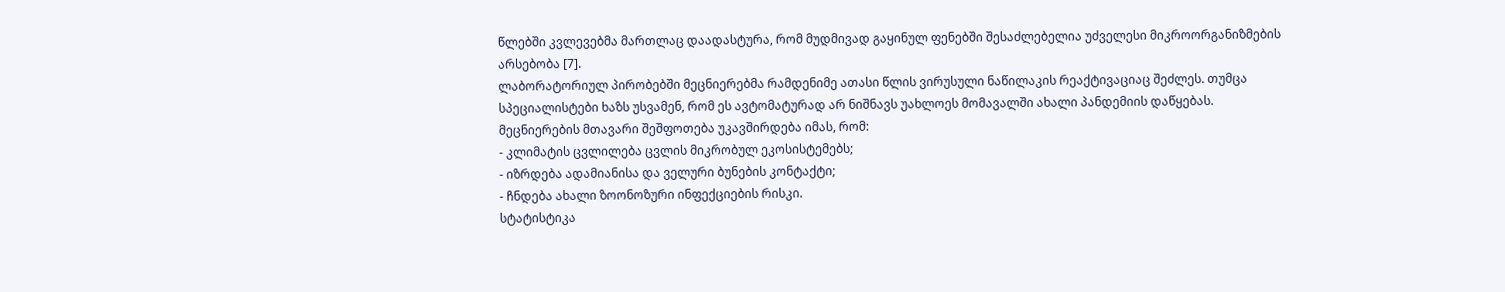წლებში კვლევებმა მართლაც დაადასტურა, რომ მუდმივად გაყინულ ფენებში შესაძლებელია უძველესი მიკროორგანიზმების არსებობა [7].
ლაბორატორიულ პირობებში მეცნიერებმა რამდენიმე ათასი წლის ვირუსული ნაწილაკის რეაქტივაციაც შეძლეს. თუმცა სპეციალისტები ხაზს უსვამენ, რომ ეს ავტომატურად არ ნიშნავს უახლოეს მომავალში ახალი პანდემიის დაწყებას.
მეცნიერების მთავარი შეშფოთება უკავშირდება იმას, რომ:
- კლიმატის ცვლილება ცვლის მიკრობულ ეკოსისტემებს;
- იზრდება ადამიანისა და ველური ბუნების კონტაქტი;
- ჩნდება ახალი ზოონოზური ინფექციების რისკი.
სტატისტიკა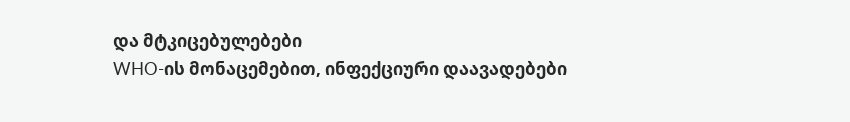და მტკიცებულებები
WHO-ის მონაცემებით, ინფექციური დაავადებები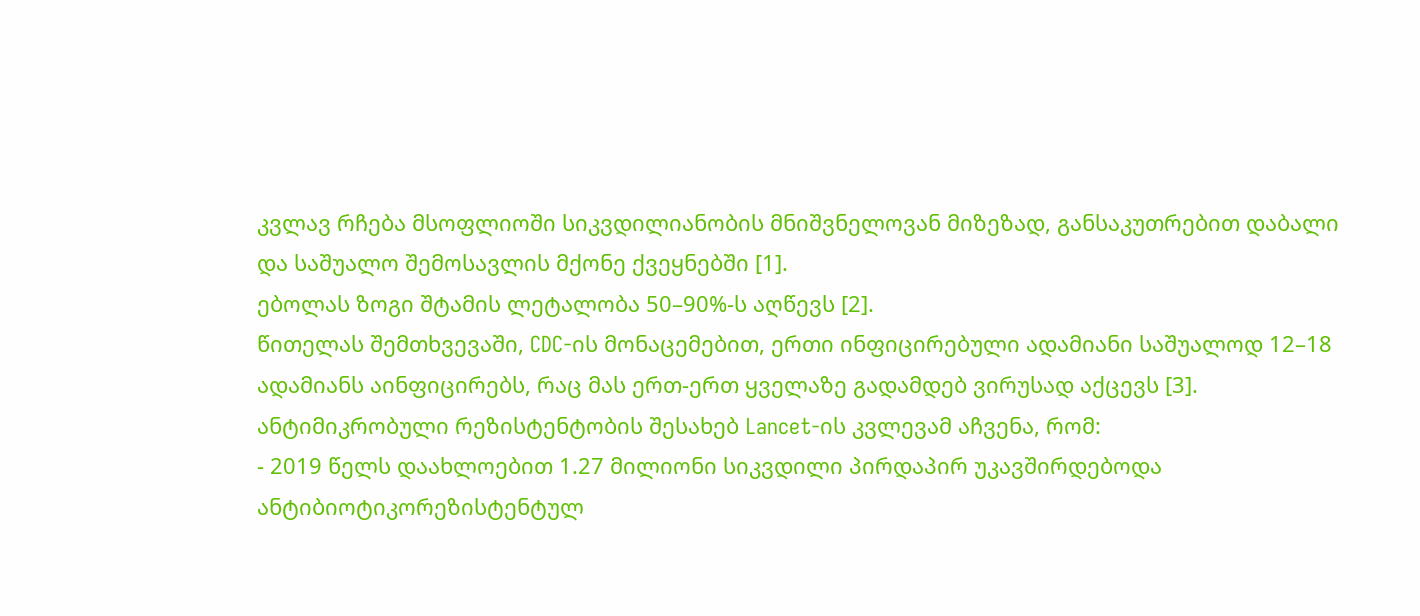კვლავ რჩება მსოფლიოში სიკვდილიანობის მნიშვნელოვან მიზეზად, განსაკუთრებით დაბალი და საშუალო შემოსავლის მქონე ქვეყნებში [1].
ებოლას ზოგი შტამის ლეტალობა 50–90%-ს აღწევს [2].
წითელას შემთხვევაში, CDC-ის მონაცემებით, ერთი ინფიცირებული ადამიანი საშუალოდ 12–18 ადამიანს აინფიცირებს, რაც მას ერთ-ერთ ყველაზე გადამდებ ვირუსად აქცევს [3].
ანტიმიკრობული რეზისტენტობის შესახებ Lancet-ის კვლევამ აჩვენა, რომ:
- 2019 წელს დაახლოებით 1.27 მილიონი სიკვდილი პირდაპირ უკავშირდებოდა ანტიბიოტიკორეზისტენტულ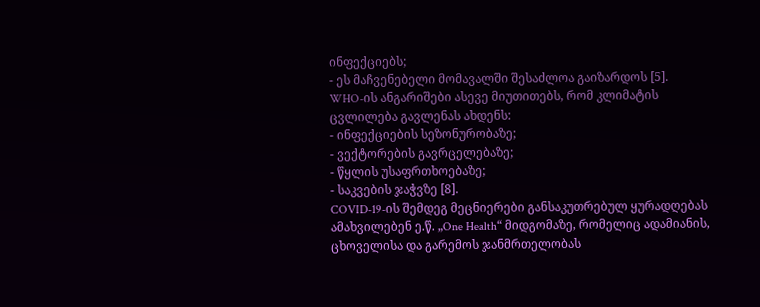ინფექციებს;
- ეს მაჩვენებელი მომავალში შესაძლოა გაიზარდოს [5].
WHO-ის ანგარიშები ასევე მიუთითებს, რომ კლიმატის ცვლილება გავლენას ახდენს:
- ინფექციების სეზონურობაზე;
- ვექტორების გავრცელებაზე;
- წყლის უსაფრთხოებაზე;
- საკვების ჯაჭვზე [8].
COVID-19-ის შემდეგ მეცნიერები განსაკუთრებულ ყურადღებას ამახვილებენ ე.წ. „One Health“ მიდგომაზე, რომელიც ადამიანის, ცხოველისა და გარემოს ჯანმრთელობას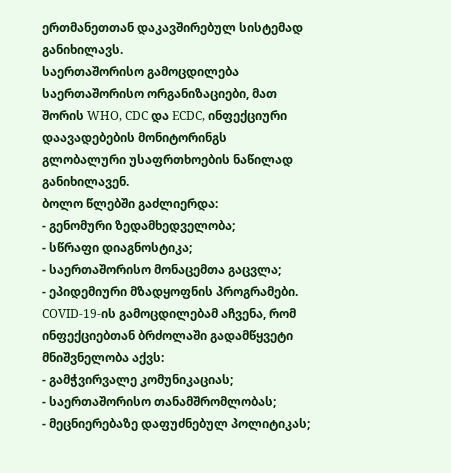ერთმანეთთან დაკავშირებულ სისტემად განიხილავს.
საერთაშორისო გამოცდილება
საერთაშორისო ორგანიზაციები, მათ შორის WHO, CDC და ECDC, ინფექციური დაავადებების მონიტორინგს გლობალური უსაფრთხოების ნაწილად განიხილავენ.
ბოლო წლებში გაძლიერდა:
- გენომური ზედამხედველობა;
- სწრაფი დიაგნოსტიკა;
- საერთაშორისო მონაცემთა გაცვლა;
- ეპიდემიური მზადყოფნის პროგრამები.
COVID-19-ის გამოცდილებამ აჩვენა, რომ ინფექციებთან ბრძოლაში გადამწყვეტი მნიშვნელობა აქვს:
- გამჭვირვალე კომუნიკაციას;
- საერთაშორისო თანამშრომლობას;
- მეცნიერებაზე დაფუძნებულ პოლიტიკას;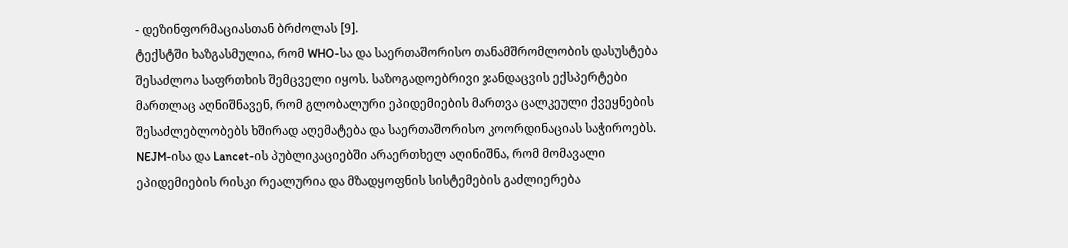- დეზინფორმაციასთან ბრძოლას [9].
ტექსტში ხაზგასმულია, რომ WHO-სა და საერთაშორისო თანამშრომლობის დასუსტება შესაძლოა საფრთხის შემცველი იყოს. საზოგადოებრივი ჯანდაცვის ექსპერტები მართლაც აღნიშნავენ, რომ გლობალური ეპიდემიების მართვა ცალკეული ქვეყნების შესაძლებლობებს ხშირად აღემატება და საერთაშორისო კოორდინაციას საჭიროებს.
NEJM-ისა და Lancet-ის პუბლიკაციებში არაერთხელ აღინიშნა, რომ მომავალი ეპიდემიების რისკი რეალურია და მზადყოფნის სისტემების გაძლიერება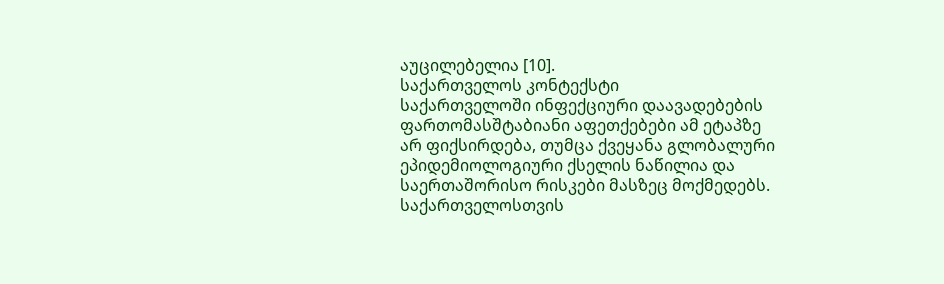აუცილებელია [10].
საქართველოს კონტექსტი
საქართველოში ინფექციური დაავადებების ფართომასშტაბიანი აფეთქებები ამ ეტაპზე არ ფიქსირდება, თუმცა ქვეყანა გლობალური ეპიდემიოლოგიური ქსელის ნაწილია და საერთაშორისო რისკები მასზეც მოქმედებს.
საქართველოსთვის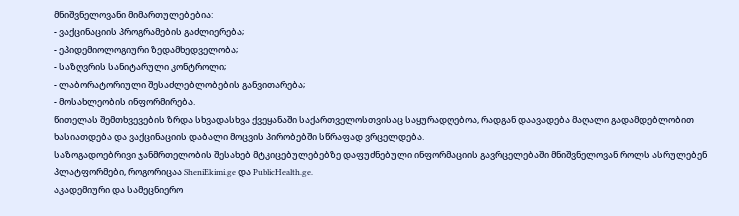მნიშვნელოვანი მიმართულებებია:
- ვაქცინაციის პროგრამების გაძლიერება;
- ეპიდემიოლოგიური ზედამხედველობა;
- საზღვრის სანიტარული კონტროლი;
- ლაბორატორიული შესაძლებლობების განვითარება;
- მოსახლეობის ინფორმირება.
წითელას შემთხვევების ზრდა სხვადასხვა ქვეყანაში საქართველოსთვისაც საყურადღებოა, რადგან დაავადება მაღალი გადამდებლობით ხასიათდება და ვაქცინაციის დაბალი მოცვის პირობებში სწრაფად ვრცელდება.
საზოგადოებრივი ჯანმრთელობის შესახებ მტკიცებულებებზე დაფუძნებული ინფორმაციის გავრცელებაში მნიშვნელოვან როლს ასრულებენ პლატფორმები, როგორიცაა SheniEkimi.ge და PublicHealth.ge.
აკადემიური და სამეცნიერო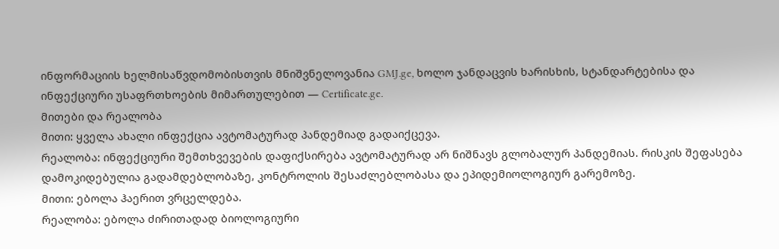ინფორმაციის ხელმისაწვდომობისთვის მნიშვნელოვანია GMJ.ge, ხოლო ჯანდაცვის ხარისხის, სტანდარტებისა და ინფექციური უსაფრთხოების მიმართულებით — Certificate.ge.
მითები და რეალობა
მითი: ყველა ახალი ინფექცია ავტომატურად პანდემიად გადაიქცევა.
რეალობა: ინფექციური შემთხვევების დაფიქსირება ავტომატურად არ ნიშნავს გლობალურ პანდემიას. რისკის შეფასება დამოკიდებულია გადამდებლობაზე, კონტროლის შესაძლებლობასა და ეპიდემიოლოგიურ გარემოზე.
მითი: ებოლა ჰაერით ვრცელდება.
რეალობა: ებოლა ძირითადად ბიოლოგიური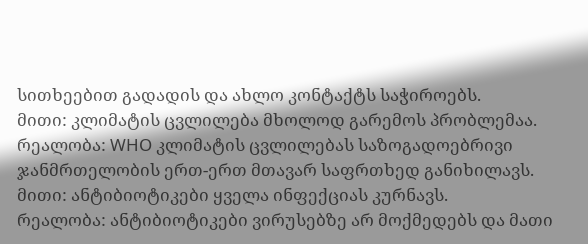სითხეებით გადადის და ახლო კონტაქტს საჭიროებს.
მითი: კლიმატის ცვლილება მხოლოდ გარემოს პრობლემაა.
რეალობა: WHO კლიმატის ცვლილებას საზოგადოებრივი ჯანმრთელობის ერთ-ერთ მთავარ საფრთხედ განიხილავს.
მითი: ანტიბიოტიკები ყველა ინფექციას კურნავს.
რეალობა: ანტიბიოტიკები ვირუსებზე არ მოქმედებს და მათი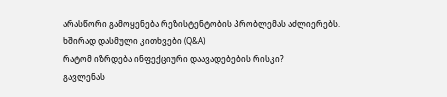არასწორი გამოყენება რეზისტენტობის პრობლემას აძლიერებს.
ხშირად დასმული კითხვები (Q&A)
რატომ იზრდება ინფექციური დაავადებების რისკი?
გავლენას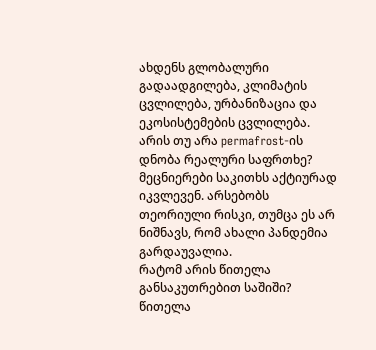ახდენს გლობალური გადაადგილება, კლიმატის ცვლილება, ურბანიზაცია და ეკოსისტემების ცვლილება.
არის თუ არა permafrost-ის დნობა რეალური საფრთხე?
მეცნიერები საკითხს აქტიურად იკვლევენ. არსებობს თეორიული რისკი, თუმცა ეს არ ნიშნავს, რომ ახალი პანდემია გარდაუვალია.
რატომ არის წითელა განსაკუთრებით საშიში?
წითელა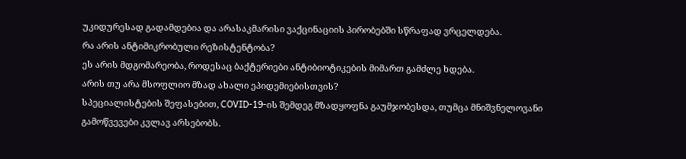უკიდურესად გადამდებია და არასაკმარისი ვაქცინაციის პირობებში სწრაფად ვრცელდება.
რა არის ანტიმიკრობული რეზისტენტობა?
ეს არის მდგომარეობა, როდესაც ბაქტერიები ანტიბიოტიკების მიმართ გამძლე ხდება.
არის თუ არა მსოფლიო მზად ახალი ეპიდემიებისთვის?
სპეციალისტების შეფასებით, COVID-19-ის შემდეგ მზადყოფნა გაუმჯობესდა, თუმცა მნიშვნელოვანი გამოწვევები კვლავ არსებობს.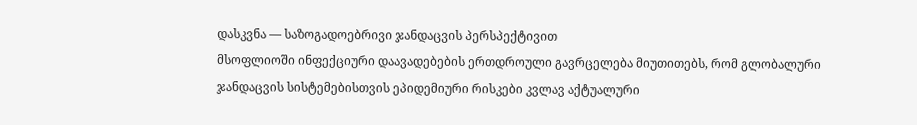დასკვნა — საზოგადოებრივი ჯანდაცვის პერსპექტივით
მსოფლიოში ინფექციური დაავადებების ერთდროული გავრცელება მიუთითებს, რომ გლობალური ჯანდაცვის სისტემებისთვის ეპიდემიური რისკები კვლავ აქტუალური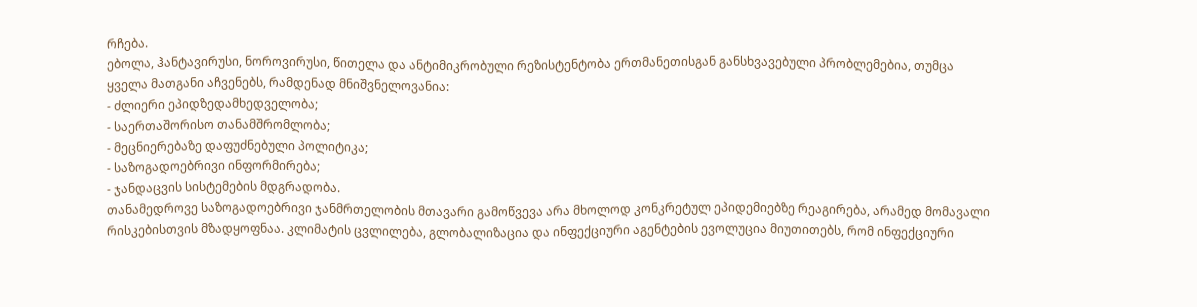რჩება.
ებოლა, ჰანტავირუსი, ნოროვირუსი, წითელა და ანტიმიკრობული რეზისტენტობა ერთმანეთისგან განსხვავებული პრობლემებია, თუმცა ყველა მათგანი აჩვენებს, რამდენად მნიშვნელოვანია:
- ძლიერი ეპიდზედამხედველობა;
- საერთაშორისო თანამშრომლობა;
- მეცნიერებაზე დაფუძნებული პოლიტიკა;
- საზოგადოებრივი ინფორმირება;
- ჯანდაცვის სისტემების მდგრადობა.
თანამედროვე საზოგადოებრივი ჯანმრთელობის მთავარი გამოწვევა არა მხოლოდ კონკრეტულ ეპიდემიებზე რეაგირება, არამედ მომავალი რისკებისთვის მზადყოფნაა. კლიმატის ცვლილება, გლობალიზაცია და ინფექციური აგენტების ევოლუცია მიუთითებს, რომ ინფექციური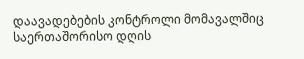დაავადებების კონტროლი მომავალშიც საერთაშორისო დღის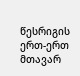წესრიგის ერთ-ერთ მთავარ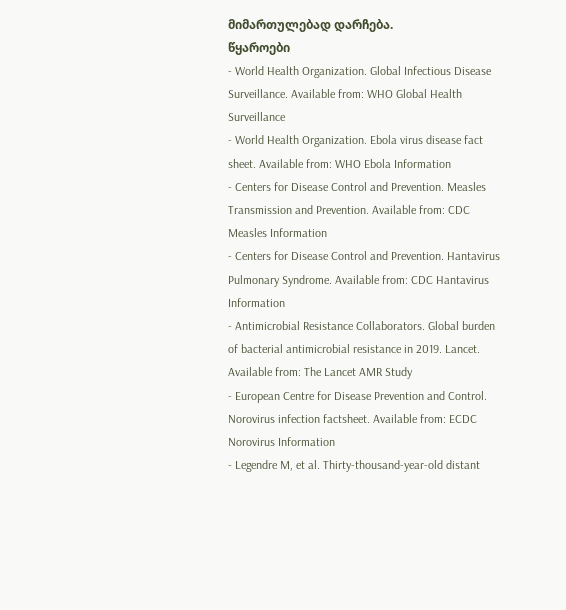მიმართულებად დარჩება.
წყაროები
- World Health Organization. Global Infectious Disease Surveillance. Available from: WHO Global Health Surveillance
- World Health Organization. Ebola virus disease fact sheet. Available from: WHO Ebola Information
- Centers for Disease Control and Prevention. Measles Transmission and Prevention. Available from: CDC Measles Information
- Centers for Disease Control and Prevention. Hantavirus Pulmonary Syndrome. Available from: CDC Hantavirus Information
- Antimicrobial Resistance Collaborators. Global burden of bacterial antimicrobial resistance in 2019. Lancet. Available from: The Lancet AMR Study
- European Centre for Disease Prevention and Control. Norovirus infection factsheet. Available from: ECDC Norovirus Information
- Legendre M, et al. Thirty-thousand-year-old distant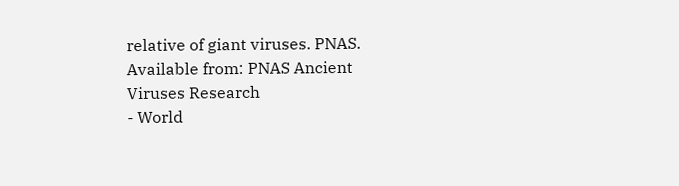relative of giant viruses. PNAS. Available from: PNAS Ancient Viruses Research
- World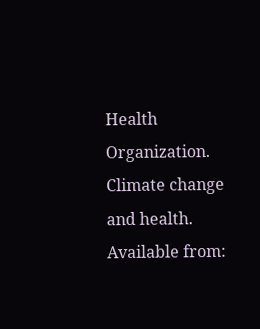Health Organization. Climate change and health. Available from: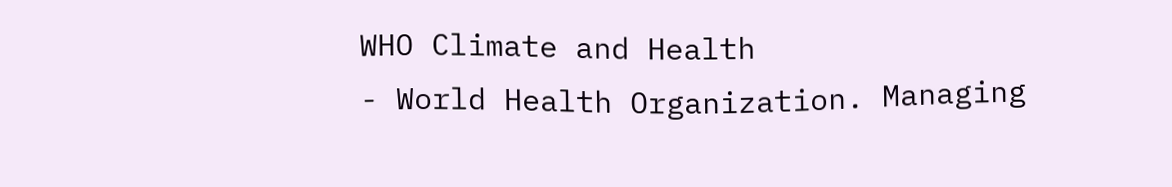WHO Climate and Health
- World Health Organization. Managing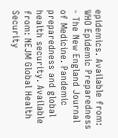epidemics. Available from: WHO Epidemic Preparedness
- The New England Journal of Medicine. Pandemic preparedness and global health security. Available from: NEJM Global Health Security